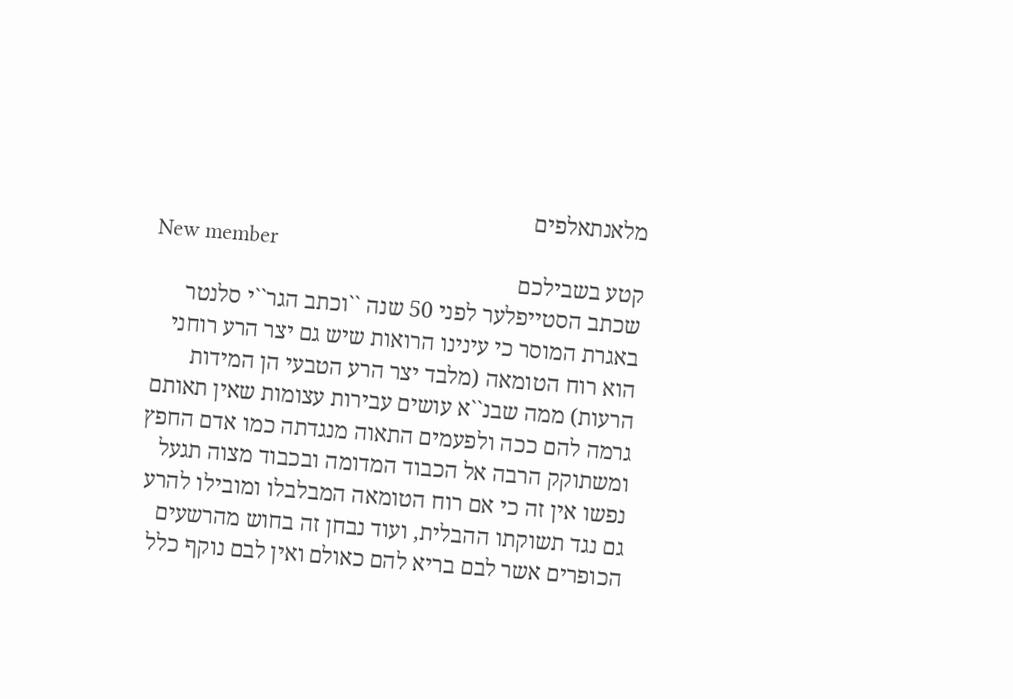מלאנתאלפים
New member
קטע בשבילכם
שכתב הסטייפלער לפני 50 שנה ``וכתב הגר``י סלנטר באגרת המוסר כי עינינו הרואות שיש גם יצר הרע רוחני הוא רוח הטומאה (מלבד יצר הרע הטבעי הן המידות הרעות) ממה שבנ``א עושים עבירות עצומות שאין תאותם גרמה להם ככה ולפעמים התאוה מנגדתה כמו אדם החפץ ומשתוקק הרבה אל הכבוד המדומה ובכבוד מצוה תגעל נפשו אין זה כי אם רוח הטומאה המבלבלו ומובילו להרע גם נגד תשוקתו ההבלית, ועוד נבחן זה בחוש מהרשעים הכופרים אשר לבם בריא להם כאולם ואין לבם נוקף כלל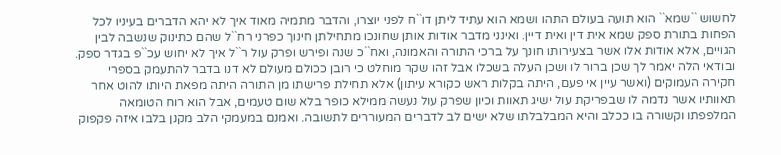לחשוש ``שמא`` הוא תועה בעולם התהו ושמא הוא עתיד ליתן דו``ח לפני יוצרו, והדבר מתמיה מאוד איך לא יהא הדברים בעיניו לכל הפחות בתורת ספק שמא אית דין ואית דיין. ואינני מדבר אודות אותן שחונכו מתחילתן חינוך כפרני רח``ל שהם כתינוק שנשבה לבין הגויים, אלא אודות אלו אשר בצעירותו חונך על ברכי התורה והאמונה, ואח``כ שנה ופירש ופרק עול ר``ל איך לא יחוש עכ``פ בגדר ספק. ובודאי הלה יאמר לך שכן ברור לו ושכן העלה בשכלו אבל זהו שקר מוחלט כי רובן ככולם מעולם לא דנו בדבר להתעמק בספרי חקירה העמוקים (ואשר עיין אי פעם, היתה בקלות ראש כקורא עיתון) אלא תחילת פרישתו מן התורה היתה מפאת היותו להוט אחר תאוותיו אשר נדמה לו שבפריקת עול ישיג תאוות וכיון שפרק עול נעשה ממילא כופר בלא שום טעמים, אבל הוא רוח הטומאה המלפפתו וקשורה בו ככלב והיא המבלבלתו שלא ישים לב לדברים המעוררים לתשובה. ואמנם במעמקי הלב מקנן בלבו איזה פקפוק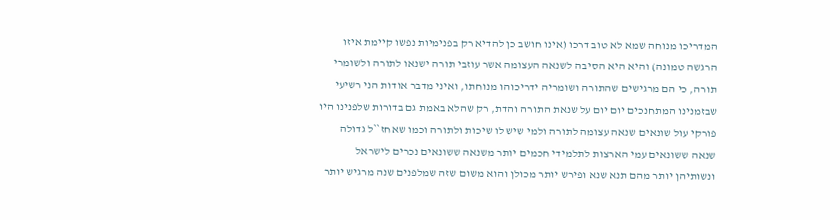המדריכו מנוחה שמא לא טוב דרכו (אינו חושב כן להדיא רק בפנימיות נפשו קיימת איזו הרגשה טמונה) והיא היא הסיבה לשנאה העצומה אשר עוזבי תורה ישנאו לתורה ולשומרי תורה, כי הם מרגישים שהתורה ושומריה ידריכוהו מנוחתו, ואיני מדבר אודות הני רשיעי שבזמנינו המתחנכים יום יום על שנאת התורה והדת, רק שהלא באמת גם בדורות שלפנינו היו פורקי עול שונאים שנאה עצומה לתורה ולמי שיש לו שיכות ולתורה וכמו שאחז``ל גדולה שנאה ששונאים עמי הארצות לתלמידי חכמים יותר משנאה ששונאים נכרים לישראל ונשותיהן יותר מהם תנא שנא ופירש יותר מכולן והוא משום שזה שמלפנים שנה מרגיש יותר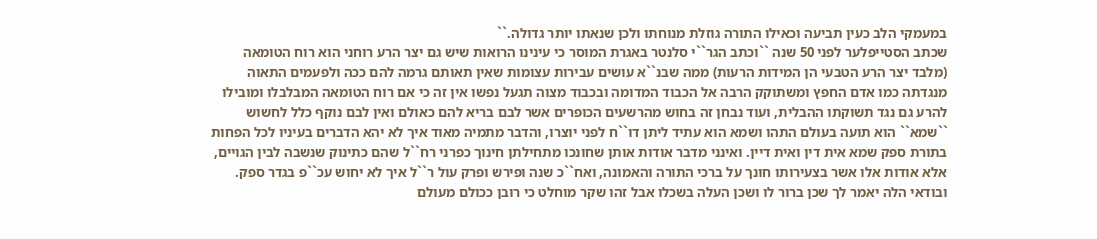במעמקי הלב כעין תביעה וכאילו התורה גוזלת מנוחתו ולכן שנאתו יותר גדולה.``
שכתב הסטייפלער לפני 50 שנה ``וכתב הגר``י סלנטר באגרת המוסר כי עינינו הרואות שיש גם יצר הרע רוחני הוא רוח הטומאה (מלבד יצר הרע הטבעי הן המידות הרעות) ממה שבנ``א עושים עבירות עצומות שאין תאותם גרמה להם ככה ולפעמים התאוה מנגדתה כמו אדם החפץ ומשתוקק הרבה אל הכבוד המדומה ובכבוד מצוה תגעל נפשו אין זה כי אם רוח הטומאה המבלבלו ומובילו להרע גם נגד תשוקתו ההבלית, ועוד נבחן זה בחוש מהרשעים הכופרים אשר לבם בריא להם כאולם ואין לבם נוקף כלל לחשוש ``שמא`` הוא תועה בעולם התהו ושמא הוא עתיד ליתן דו``ח לפני יוצרו, והדבר מתמיה מאוד איך לא יהא הדברים בעיניו לכל הפחות בתורת ספק שמא אית דין ואית דיין. ואינני מדבר אודות אותן שחונכו מתחילתן חינוך כפרני רח``ל שהם כתינוק שנשבה לבין הגויים, אלא אודות אלו אשר בצעירותו חונך על ברכי התורה והאמונה, ואח``כ שנה ופירש ופרק עול ר``ל איך לא יחוש עכ``פ בגדר ספק. ובודאי הלה יאמר לך שכן ברור לו ושכן העלה בשכלו אבל זהו שקר מוחלט כי רובן ככולם מעולם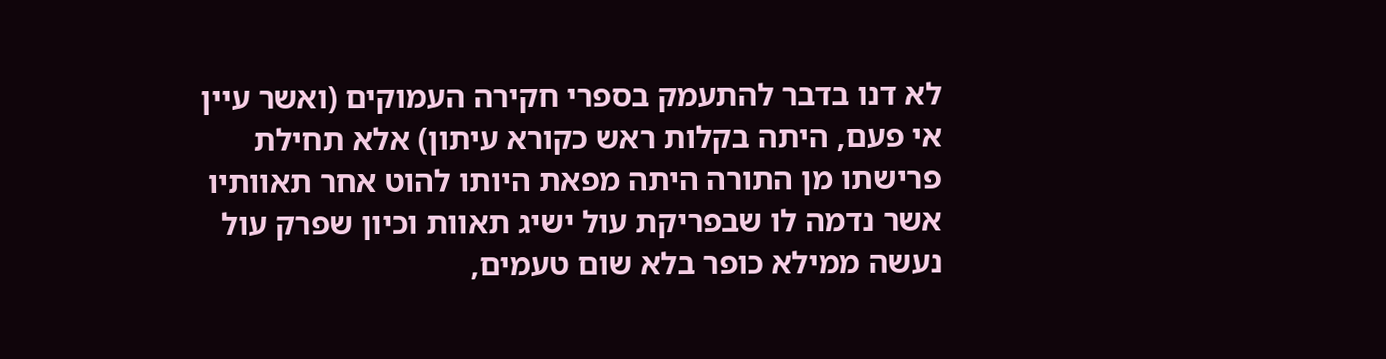לא דנו בדבר להתעמק בספרי חקירה העמוקים (ואשר עיין אי פעם, היתה בקלות ראש כקורא עיתון) אלא תחילת פרישתו מן התורה היתה מפאת היותו להוט אחר תאוותיו אשר נדמה לו שבפריקת עול ישיג תאוות וכיון שפרק עול נעשה ממילא כופר בלא שום טעמים,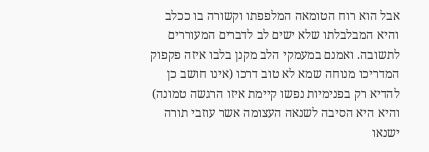אבל הוא רוח הטומאה המלפפתו וקשורה בו ככלב והיא המבלבלתו שלא ישים לב לדברים המעוררים לתשובה. ואמנם במעמקי הלב מקנן בלבו איזה פקפוק המדריכו מנוחה שמא לא טוב דרכו (אינו חושב כן להדיא רק בפנימיות נפשו קיימת איזו הרגשה טמונה) והיא היא הסיבה לשנאה העצומה אשר עוזבי תורה ישנאו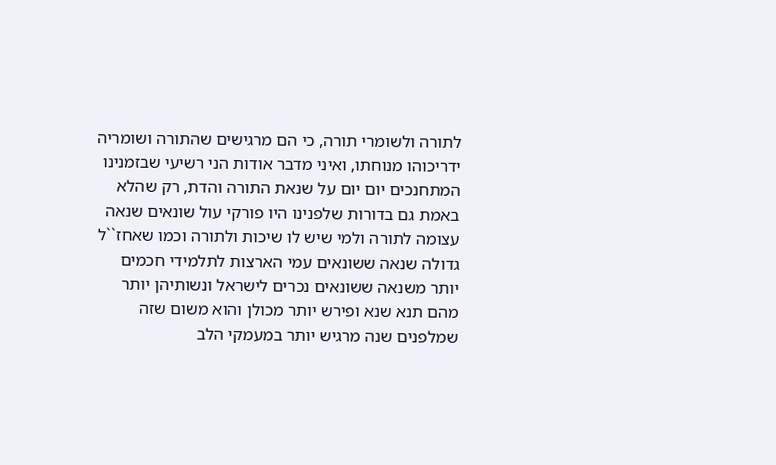לתורה ולשומרי תורה, כי הם מרגישים שהתורה ושומריה ידריכוהו מנוחתו, ואיני מדבר אודות הני רשיעי שבזמנינו המתחנכים יום יום על שנאת התורה והדת, רק שהלא באמת גם בדורות שלפנינו היו פורקי עול שונאים שנאה עצומה לתורה ולמי שיש לו שיכות ולתורה וכמו שאחז``ל גדולה שנאה ששונאים עמי הארצות לתלמידי חכמים יותר משנאה ששונאים נכרים לישראל ונשותיהן יותר מהם תנא שנא ופירש יותר מכולן והוא משום שזה שמלפנים שנה מרגיש יותר במעמקי הלב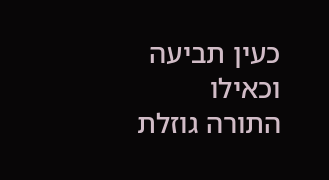כעין תביעה וכאילו התורה גוזלת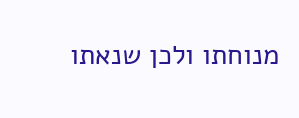מנוחתו ולכן שנאתו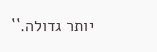יותר גדולה.``